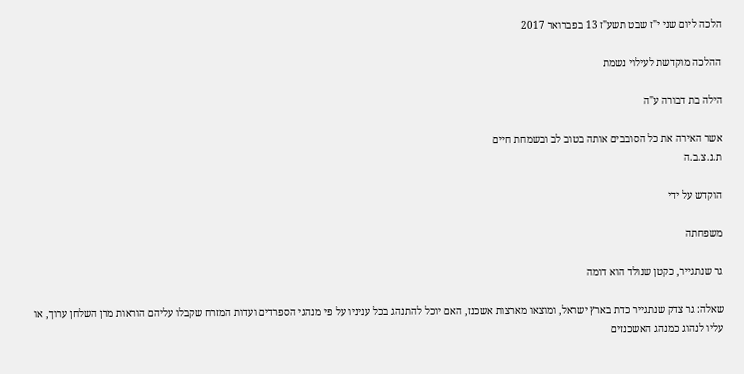הלכה ליום שני י"ז שבט תשע"ז 13 בפברואר 2017

ההלכה מוקדשת לעילוי נשמת

הילה בת דבורה ע"ה

אשר האירה את כל הסובבים אותה בטוב לב ובשמחת חיים
ת.נ.צ.ב.ה

הוקדש על ידי

משפחתה

גר שנתגייר, כקטן שנולד הוא דומה

שאלה: גר צדק שנתגייר כדת בארץ ישראל, ומוצאו מארצות אשכנז, האם יוכל להתנהג בכל עניניו על פי מנהגי הספרדים ועדות המזרח שקבלו עליהם הוראות מרן השלחן ערוך, או עליו לנהוג כמנהג האשכנזים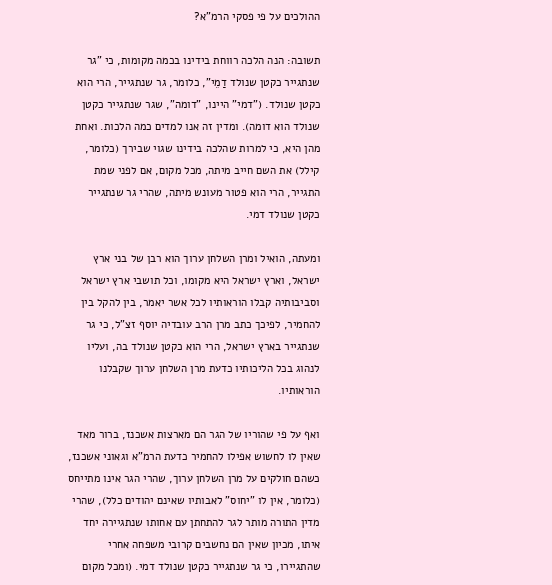ההולכים על פי פסקי הרמ"א?

תשובה: הנה הלכה רווחת בידינו בכמה מקומות, כי "גר שנתגייר כקטן שנולד דַמֵי", כלומר, גר שנתגייר, הרי הוא כקטן שנולד. ("דמי" היינו, "דומה", שגר שנתגייר כקטן שנולד הוא דומה). ומדין זה אנו למדים כמה הלכות. ואחת מהן היא, כי למרות שהלכה בידינו שגוי שבירך (כלומר, קילל) את השם חייב מיתה, מכל מקום, אם לפני שמת התגייר, הרי הוא פטור מעונש מיתה, שהרי גר שנתגייר כקטן שנולד דמי.

ומעתה, הואיל ומרן השלחן ערוך הוא רבן של בני ארץ ישראל, וארץ ישראל היא מקומו, וכל תושבי ארץ ישראל וסביבותיה קבלו הוראותיו לכל אשר יאמר, בין להקל בין להחמיר, לפיכך כתב מרן הרב עובדיה יוסף זצ"ל, כי גר שנתגייר בארץ ישראל, הרי הוא כקטן שנולד בה, ועליו לנהוג בכל הליכותיו כדעת מרן השלחן ערוך שקבלנו הוראותיו.

ואף על פי שהוריו של הגר הם מארצות אשכנז, ברור מאד שאין לו לחשוש אפילו להחמיר כדעת הרמ"א וגאוני אשכנז, כשהם חולקים על מרן השלחן ערוך, שהרי הגר אינו מתייחס (כלומר, אין לו "יחוס" לאבותיו שאינם יהודים כלל), שהרי מדין התורה מותר לגר להתחתן עם אחותו שנתגיירה יחד איתו, מכיון שאין הם נחשבים קרובי משפחה אחרי שהתגיירו, כי גר שנתגייר כקטן שנולד דמי. (ומכל מקום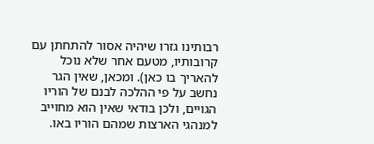רבותינו גזרו שיהיה אסור להתחתן עם קרובותיו, מטעם אחר שלא נוכל להאריך בו כאן). ומכאן, שאין הגר נחשב על פי ההלכה לבנם של הוריו הגויים, ולכן בודאי שאין הוא מחוייב למנהגי הארצות שמהם הוריו באו.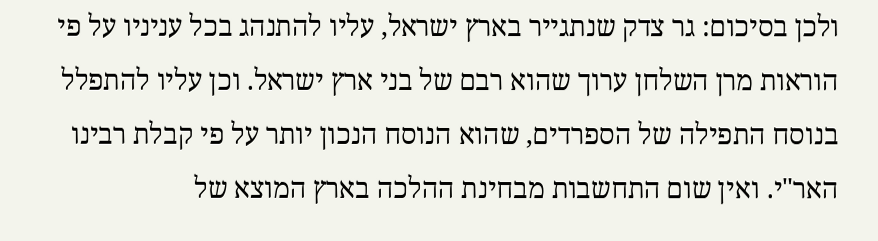ולכן בסיכום: גר צדק שנתגייר בארץ ישראל, עליו להתנהג בכל עניניו על פי הוראות מרן השלחן ערוך שהוא רבם של בני ארץ ישראל. וכן עליו להתפלל בנוסח התפילה של הספרדים, שהוא הנוסח הנכון יותר על פי קבלת רבינו האר"י. ואין שום התחשבות מבחינת ההלכה בארץ המוצא של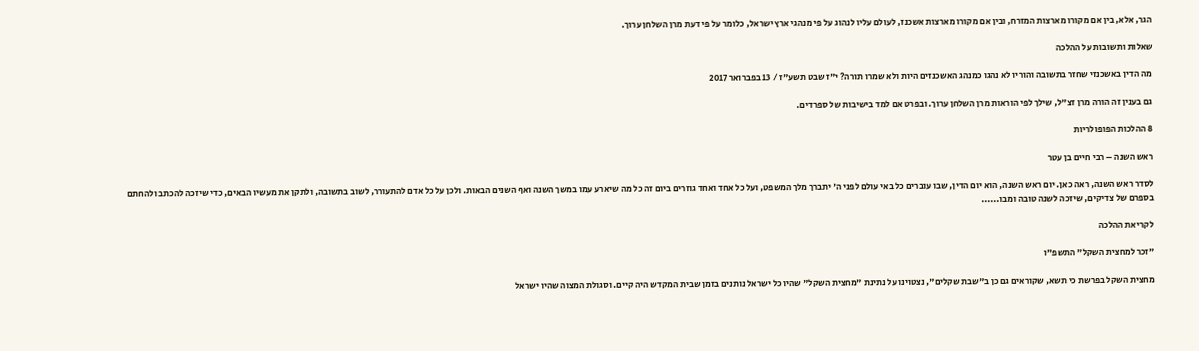הגר, אלא, בין אם מקורו מארצות המזרח, ובין אם מקורו מארצות אשכנז, לעולם עליו לנהוג על פי מנהגי ארץ ישראל, כלומר על פי דעת מרן השלחן ערוך.

שאלות ותשובות על ההלכה

מה הדין באשכנזי שחזר בתשובה והוריו לא נהגו כמנהג האשכנזים היות ולא שמרו תורה? י"ז שבט תשע"ז / 13 בפברואר 2017

גם בענין זה הורה מרן זצ"ל, שילך לפי הוראות מרן השלחן ערוך. ובפרט אם למד בישיבות של ספרדים.

8 ההלכות הפופולריות

ראש השנה – רבי חיים בן עטר

לסדר ראש השנה, ראה כאן. יום ראש השנה, הוא יום הדין, שבו עוברים כל באי עולם לפני ה' יתברך מלך המשפט, ועל כל אחד ואחד גוזרים ביום זה כל מה שיארע עמו במשך השנה ואף השנים הבאות. ולכן על כל אדם להתעורר, לשוב בתשובה, ולתקן את מעשיו הבאים, כדי שיזכה להכתב ולהחתם בספרם של צדיקים, שיזכה לשנה טובה ומבו......

לקריאת ההלכה

"זכר למחצית השקל" התשפ"ו

מחצית השקל בפרשת כי תשא, שקוראים גם כן ב"שבת שקלים", נצטוינו על נתינת "מחצית השקל" שהיו כל ישראל נותנים בזמן שבית המקדש היה קיים. וסגולת המצוה שהיו ישראל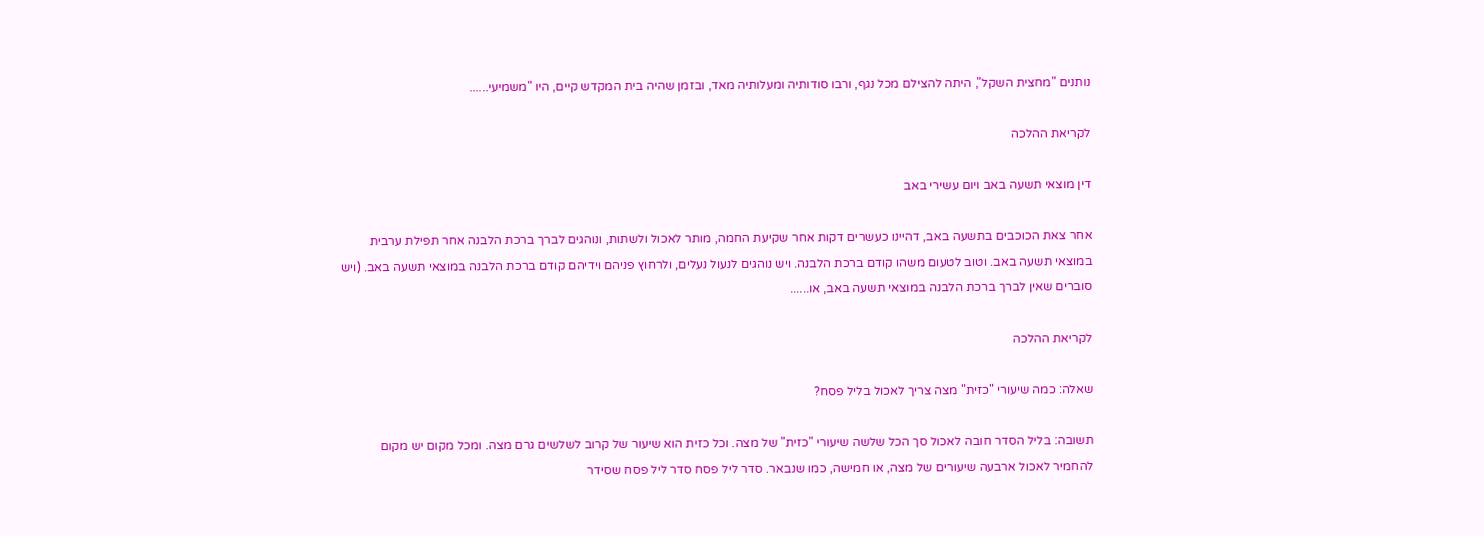נותנים "מחצית השקל", היתה להצילם מכל נגף, ורבו סודותיה ומעלותיה מאד, ובזמן שהיה בית המקדש קיים, היו "משמיעי......

לקריאת ההלכה

דין מוצאי תשעה באב ויום עשירי באב

אחר צאת הכוכבים בתשעה באב, דהיינו כעשרים דקות אחר שקיעת החמה, מותר לאכול ולשתות, ונוהגים לברך ברכת הלבנה אחר תפילת ערבית במוצאי תשעה באב. וטוב לטעום משהו קודם ברכת הלבנה. ויש נוהגים לנעול נעלים, ולרחוץ פניהם וידיהם קודם ברכת הלבנה במוצאי תשעה באב. (ויש סוברים שאין לברך ברכת הלבנה במוצאי תשעה באב, או......

לקריאת ההלכה

שאלה: כמה שיעורי "כזית" מצה צריך לאכול בליל פסח?

תשובה: בליל הסדר חובה לאכול סך הכל שלשה שיעורי "כזית" של מצה. וכל כזית הוא שיעור של קרוב לשלשים גרם מצה. ומכל מקום יש מקום להחמיר לאכול ארבעה שיעורים של מצה, או חמישה, כמו שנבאר. סדר ליל פסח סדר ליל פסח שסידר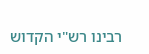רבינו רש"י הקדוש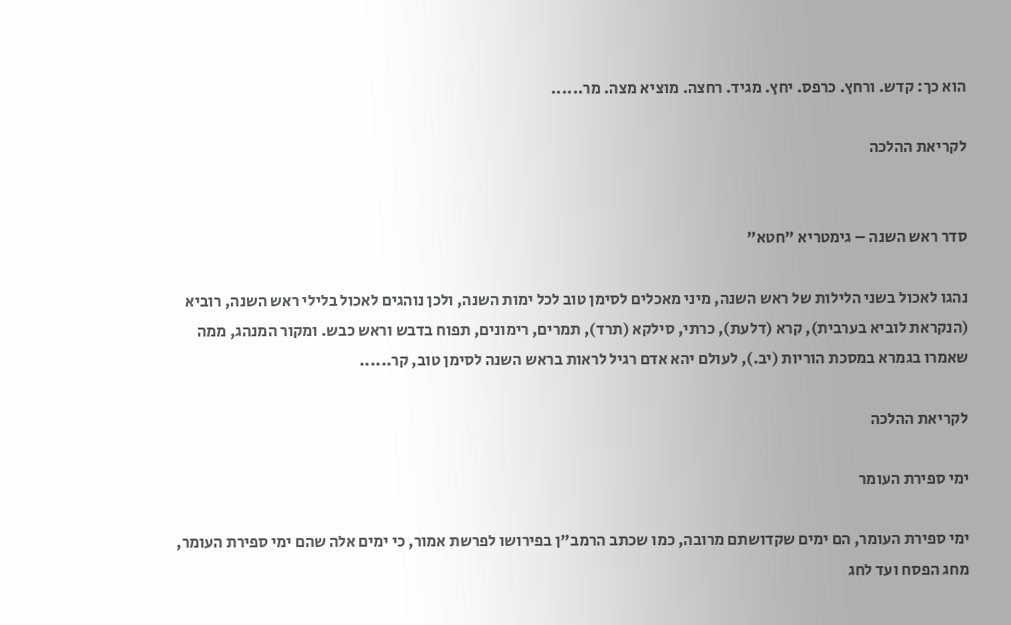הוא כך: קדש. ורחץ. כרפס. יחץ. מגיד. רחצה. מוציא מצה. מר......

לקריאת ההלכה


סדר ראש השנה – גימטריא "חטא"

נהגו לאכול בשני הלילות של ראש השנה, מיני מאכלים לסימן טוב לכל ימות השנה, ולכן נוהגים לאכול בלילי ראש השנה, רוביא (הנקראת לוביא בערבית), קרא (דלעת), כרתי, סילקא (תרד), תמרים, רימונים, תפוח בדבש וראש כבש. ומקור המנהג, ממה שאמרו בגמרא במסכת הוריות (יב.), לעולם יהא אדם רגיל לראות בראש השנה לסימן טוב, קר......

לקריאת ההלכה

ימי ספירת העומר

ימי ספירת העומר, הם ימים שקדושתם מרובה, כמו שכתב הרמב"ן בפירושו לפרשת אמור, כי ימים אלה שהם ימי ספירת העומר, מחג הפסח ועד לחג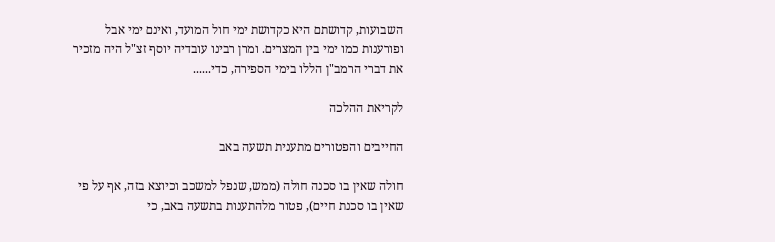השבועות, קדושתם היא כקדושת ימי חול המועד, ואינם ימי אבל ופורענות כמו ימי בין המצרים. ומרן רבינו עובדיה יוסף זצ"ל היה מזכיר את דברי הרמב"ן הללו בימי הספירה, כדי......

לקריאת ההלכה

החייבים והפטורים מתענית תשעה באב

חולה שאין בו סכנה חולה (ממש, שנפל למשכב וכיוצא בזה, אף על פי שאין בו סכנת חיים), פטור מלהתענות בתשעה באב, כי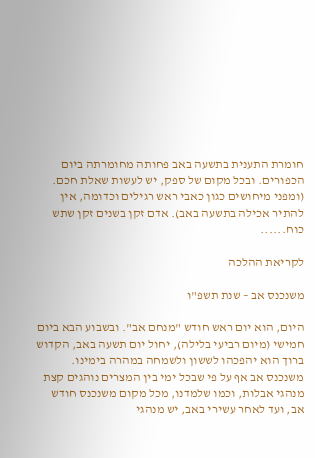חומרת התענית בתשעה באב פחותה מחומרתה ביום הכפורים. ובכל מקום של ספק, יש לעשות שאלת חכם. (ומפני מיחושים כגון כאבי ראש רגילים וכדומה, אין להתיר אכילה בתשעה באב). אדם זקן בשנים זקן שתש כוח......

לקריאת ההלכה

משנכנס אב – שנת תשפ"ו

היום, הוא יום ראש חודש "מנחם אב". ובשבוע הבא ביום חמישי (מיום רביעי בלילה), יחול יום תשעה באב, הקדוש ברוך הוא יהפכהו לששון ולשמחה במהרה בימינו. משנכנס אב אף על פי שבכל ימי בין המצרים נוהגים קצת מנהגי אבלות, וכמו שלמדנו, מכל מקום משנכנס חודש אב, ועד לאחר עשירי באב, יש מנהגי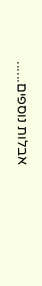אבלות נוספים......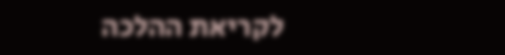לקריאת ההלכה